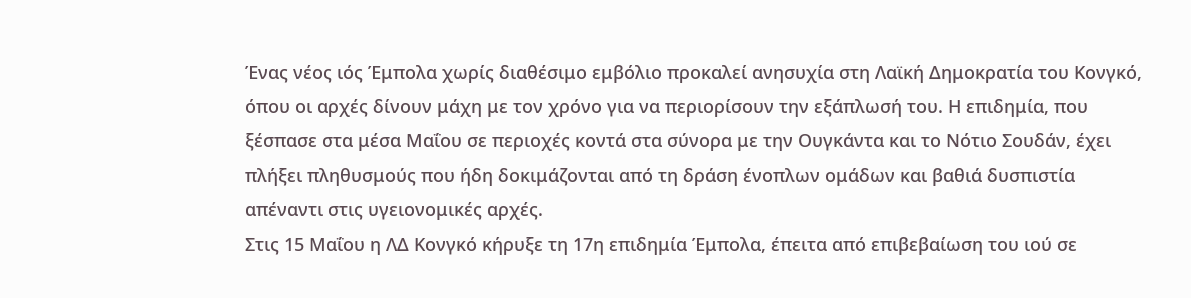Ένας νέος ιός Έμπολα χωρίς διαθέσιμο εμβόλιο προκαλεί ανησυχία στη Λαϊκή Δημοκρατία του Κονγκό, όπου οι αρχές δίνουν μάχη με τον χρόνο για να περιορίσουν την εξάπλωσή του. Η επιδημία, που ξέσπασε στα μέσα Μαΐου σε περιοχές κοντά στα σύνορα με την Ουγκάντα και το Νότιο Σουδάν, έχει πλήξει πληθυσμούς που ήδη δοκιμάζονται από τη δράση ένοπλων ομάδων και βαθιά δυσπιστία απέναντι στις υγειονομικές αρχές.
Στις 15 Μαΐου η ΛΔ Κονγκό κήρυξε τη 17η επιδημία Έμπολα, έπειτα από επιβεβαίωση του ιού σε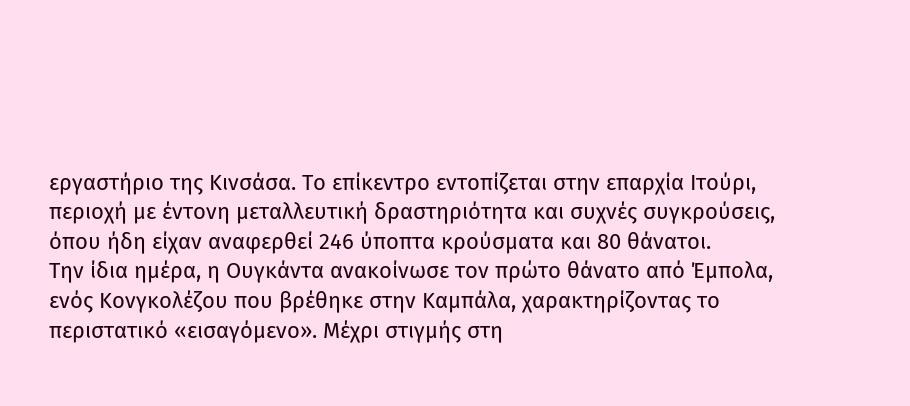εργαστήριο της Κινσάσα. Το επίκεντρο εντοπίζεται στην επαρχία Ιτούρι, περιοχή με έντονη μεταλλευτική δραστηριότητα και συχνές συγκρούσεις, όπου ήδη είχαν αναφερθεί 246 ύποπτα κρούσματα και 80 θάνατοι.
Την ίδια ημέρα, η Ουγκάντα ανακοίνωσε τον πρώτο θάνατο από Έμπολα, ενός Κονγκολέζου που βρέθηκε στην Καμπάλα, χαρακτηρίζοντας το περιστατικό «εισαγόμενο». Μέχρι στιγμής στη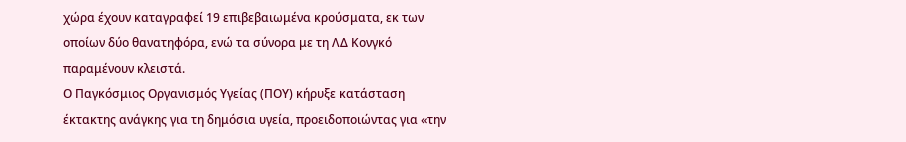χώρα έχουν καταγραφεί 19 επιβεβαιωμένα κρούσματα, εκ των οποίων δύο θανατηφόρα, ενώ τα σύνορα με τη ΛΔ Κονγκό παραμένουν κλειστά.
Ο Παγκόσμιος Οργανισμός Υγείας (ΠΟΥ) κήρυξε κατάσταση έκτακτης ανάγκης για τη δημόσια υγεία, προειδοποιώντας για «την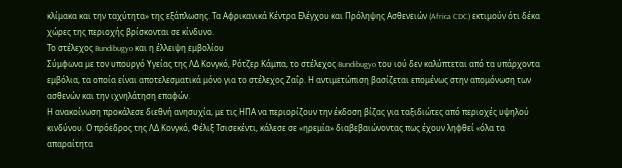κλίμακα και την ταχύτητα» της εξάπλωσης. Τα Αφρικανικά Κέντρα Ελέγχου και Πρόληψης Ασθενειών (Africa CDC) εκτιμούν ότι δέκα χώρες της περιοχής βρίσκονται σε κίνδυνο.
Το στέλεχος Bundibugyo και η έλλειψη εμβολίου
Σύμφωνα με τον υπουργό Υγείας της ΛΔ Κονγκό, Ρότζερ Κάμπα, το στέλεχος Bundibugyo του ιού δεν καλύπτεται από τα υπάρχοντα εμβόλια, τα οποία είναι αποτελεσματικά μόνο για το στέλεχος Ζαΐρ. Η αντιμετώπιση βασίζεται επομένως στην απομόνωση των ασθενών και την ιχνηλάτηση επαφών.
Η ανακοίνωση προκάλεσε διεθνή ανησυχία, με τις ΗΠΑ να περιορίζουν την έκδοση βίζας για ταξιδιώτες από περιοχές υψηλού κινδύνου. Ο πρόεδρος της ΛΔ Κονγκό, Φέλιξ Τσισεκέντι, κάλεσε σε «ηρεμία» διαβεβαιώνοντας πως έχουν ληφθεί «όλα τα απαραίτητα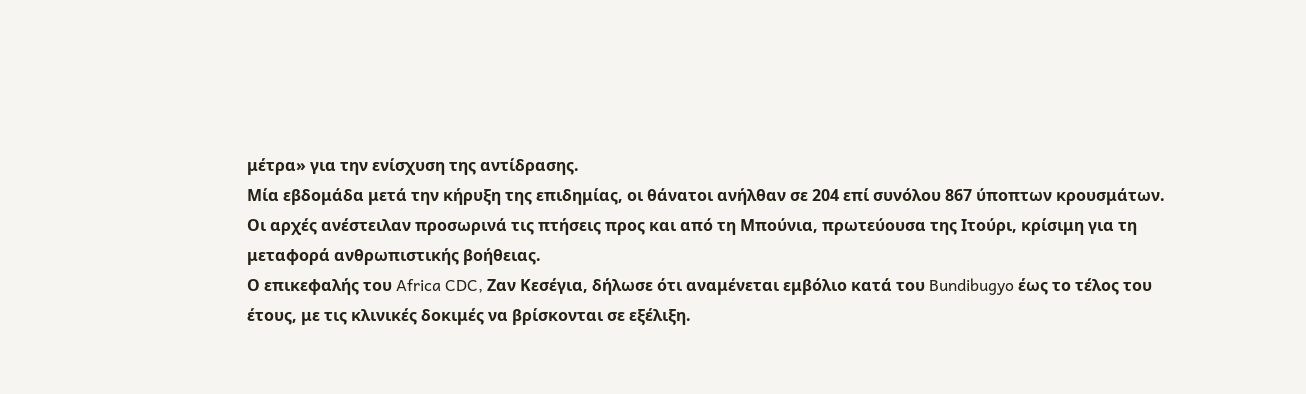μέτρα» για την ενίσχυση της αντίδρασης.
Μία εβδομάδα μετά την κήρυξη της επιδημίας, οι θάνατοι ανήλθαν σε 204 επί συνόλου 867 ύποπτων κρουσμάτων. Οι αρχές ανέστειλαν προσωρινά τις πτήσεις προς και από τη Μπούνια, πρωτεύουσα της Ιτούρι, κρίσιμη για τη μεταφορά ανθρωπιστικής βοήθειας.
Ο επικεφαλής του Africa CDC, Ζαν Κεσέγια, δήλωσε ότι αναμένεται εμβόλιο κατά του Bundibugyo έως το τέλος του έτους, με τις κλινικές δοκιμές να βρίσκονται σε εξέλιξη.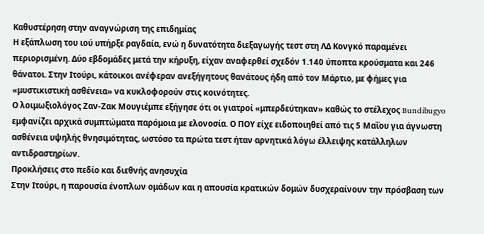Καθυστέρηση στην αναγνώριση της επιδημίας
Η εξάπλωση του ιού υπήρξε ραγδαία, ενώ η δυνατότητα διεξαγωγής τεστ στη ΛΔ Κονγκό παραμένει περιορισμένη. Δύο εβδομάδες μετά την κήρυξη, είχαν αναφερθεί σχεδόν 1.140 ύποπτα κρούσματα και 246 θάνατοι. Στην Ιτούρι, κάτοικοι ανέφεραν ανεξήγητους θανάτους ήδη από τον Μάρτιο, με φήμες για «μυστικιστική ασθένεια» να κυκλοφορούν στις κοινότητες.
Ο λοιμωξιολόγος Ζαν-Ζακ Μουγιέμπε εξήγησε ότι οι γιατροί «μπερδεύτηκαν» καθώς το στέλεχος Bundibugyo εμφανίζει αρχικά συμπτώματα παρόμοια με ελονοσία. Ο ΠΟΥ είχε ειδοποιηθεί από τις 5 Μαΐου για άγνωστη ασθένεια υψηλής θνησιμότητας, ωστόσο τα πρώτα τεστ ήταν αρνητικά λόγω έλλειψης κατάλληλων αντιδραστηρίων.
Προκλήσεις στο πεδίο και διεθνής ανησυχία
Στην Ιτούρι, η παρουσία ένοπλων ομάδων και η απουσία κρατικών δομών δυσχεραίνουν την πρόσβαση των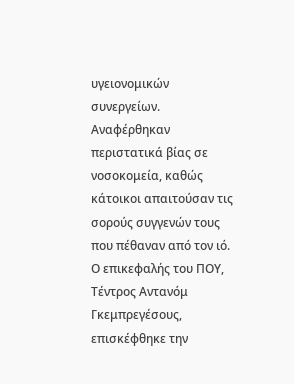υγειονομικών συνεργείων. Αναφέρθηκαν περιστατικά βίας σε νοσοκομεία, καθώς κάτοικοι απαιτούσαν τις σορούς συγγενών τους που πέθαναν από τον ιό.
Ο επικεφαλής του ΠΟΥ, Τέντρος Αντανόμ Γκεμπρεγέσους, επισκέφθηκε την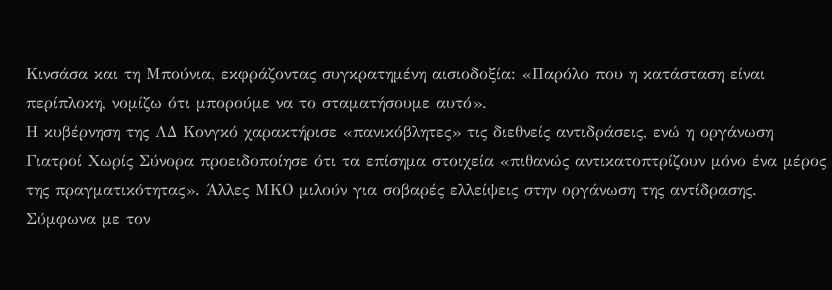Κινσάσα και τη Μπούνια, εκφράζοντας συγκρατημένη αισιοδοξία: «Παρόλο που η κατάσταση είναι περίπλοκη, νομίζω ότι μπορούμε να το σταματήσουμε αυτό».
Η κυβέρνηση της ΛΔ Κονγκό χαρακτήρισε «πανικόβλητες» τις διεθνείς αντιδράσεις, ενώ η οργάνωση Γιατροί Χωρίς Σύνορα προειδοποίησε ότι τα επίσημα στοιχεία «πιθανώς αντικατοπτρίζουν μόνο ένα μέρος της πραγματικότητας». Άλλες ΜΚΟ μιλούν για σοβαρές ελλείψεις στην οργάνωση της αντίδρασης.
Σύμφωνα με τον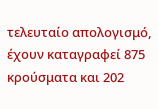τελευταίο απολογισμό, έχουν καταγραφεί 875 κρούσματα και 202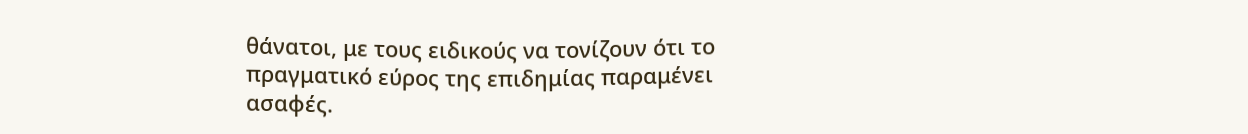θάνατοι, με τους ειδικούς να τονίζουν ότι το πραγματικό εύρος της επιδημίας παραμένει ασαφές.